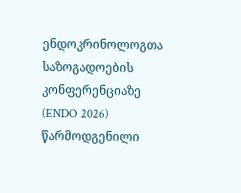ენდოკრინოლოგთა საზოგადოების კონფერენციაზე (ENDO 2026) წარმოდგენილი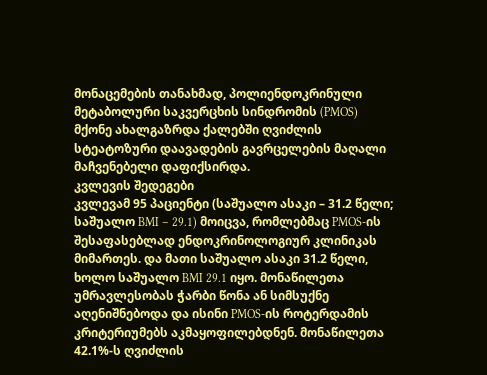მონაცემების თანახმად, პოლიენდოკრინული მეტაბოლური საკვერცხის სინდრომის (PMOS) მქონე ახალგაზრდა ქალებში ღვიძლის სტეატოზური დაავადების გავრცელების მაღალი მაჩვენებელი დაფიქსირდა.
კვლევის შედეგები
კვლევამ 95 პაციენტი (საშუალო ასაკი – 31.2 წელი; საშუალო BMI – 29.1) მოიცვა, რომლებმაც PMOS-ის შესაფასებლად ენდოკრინოლოგიურ კლინიკას მიმართეს. და მათი საშუალო ასაკი 31.2 წელი, ხოლო საშუალო BMI 29.1 იყო. მონაწილეთა უმრავლესობას ჭარბი წონა ან სიმსუქნე აღენიშნებოდა და ისინი PMOS-ის როტერდამის კრიტერიუმებს აკმაყოფილებდნენ. მონაწილეთა 42.1%-ს ღვიძლის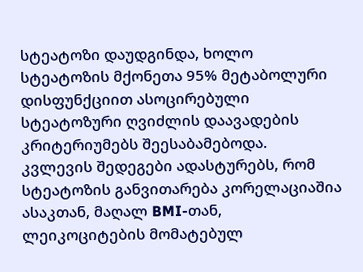სტეატოზი დაუდგინდა, ხოლო სტეატოზის მქონეთა 95% მეტაბოლური დისფუნქციით ასოცირებული სტეატოზური ღვიძლის დაავადების კრიტერიუმებს შეესაბამებოდა.
კვლევის შედეგები ადასტურებს, რომ სტეატოზის განვითარება კორელაციაშია ასაკთან, მაღალ BMI-თან, ლეიკოციტების მომატებულ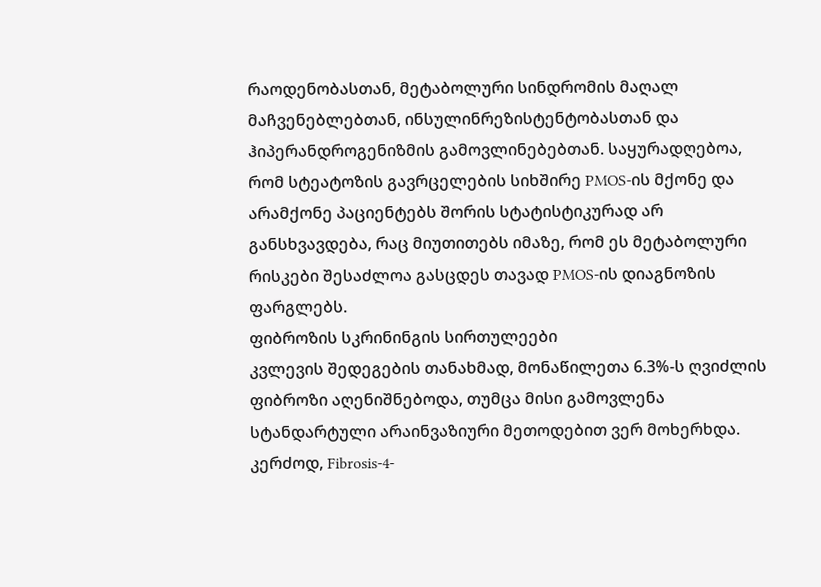რაოდენობასთან, მეტაბოლური სინდრომის მაღალ მაჩვენებლებთან, ინსულინრეზისტენტობასთან და ჰიპერანდროგენიზმის გამოვლინებებთან. საყურადღებოა, რომ სტეატოზის გავრცელების სიხშირე PMOS-ის მქონე და არამქონე პაციენტებს შორის სტატისტიკურად არ განსხვავდება, რაც მიუთითებს იმაზე, რომ ეს მეტაბოლური რისკები შესაძლოა გასცდეს თავად PMOS-ის დიაგნოზის ფარგლებს.
ფიბროზის სკრინინგის სირთულეები
კვლევის შედეგების თანახმად, მონაწილეთა 6.3%-ს ღვიძლის ფიბროზი აღენიშნებოდა, თუმცა მისი გამოვლენა სტანდარტული არაინვაზიური მეთოდებით ვერ მოხერხდა. კერძოდ, Fibrosis-4-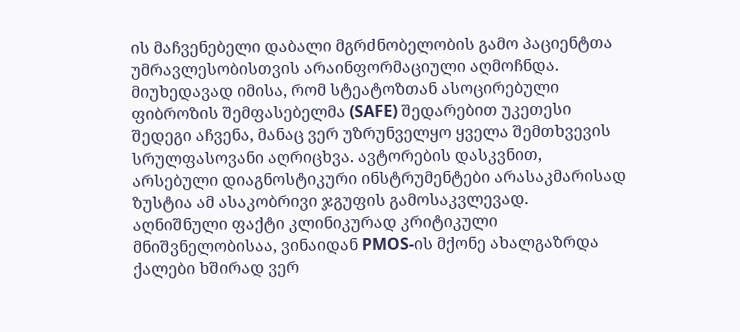ის მაჩვენებელი დაბალი მგრძნობელობის გამო პაციენტთა უმრავლესობისთვის არაინფორმაციული აღმოჩნდა. მიუხედავად იმისა, რომ სტეატოზთან ასოცირებული ფიბროზის შემფასებელმა (SAFE) შედარებით უკეთესი შედეგი აჩვენა, მანაც ვერ უზრუნველყო ყველა შემთხვევის სრულფასოვანი აღრიცხვა. ავტორების დასკვნით, არსებული დიაგნოსტიკური ინსტრუმენტები არასაკმარისად ზუსტია ამ ასაკობრივი ჯგუფის გამოსაკვლევად.
აღნიშნული ფაქტი კლინიკურად კრიტიკული მნიშვნელობისაა, ვინაიდან PMOS-ის მქონე ახალგაზრდა ქალები ხშირად ვერ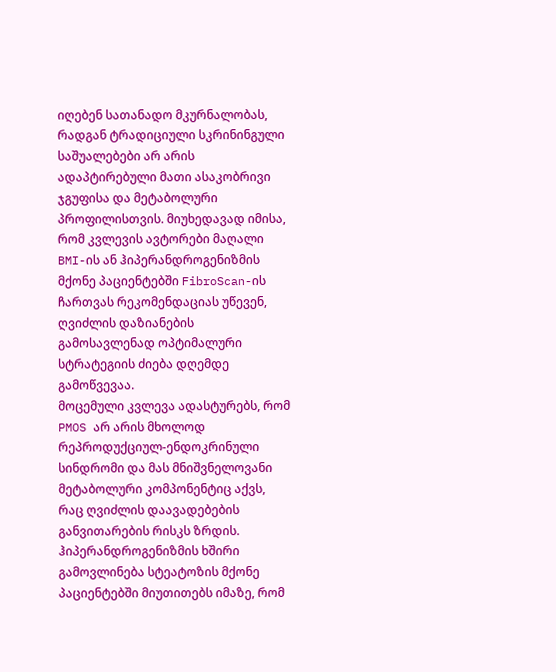იღებენ სათანადო მკურნალობას, რადგან ტრადიციული სკრინინგული საშუალებები არ არის ადაპტირებული მათი ასაკობრივი ჯგუფისა და მეტაბოლური პროფილისთვის. მიუხედავად იმისა, რომ კვლევის ავტორები მაღალი BMI-ის ან ჰიპერანდროგენიზმის მქონე პაციენტებში FibroScan-ის ჩართვას რეკომენდაციას უწევენ, ღვიძლის დაზიანების გამოსავლენად ოპტიმალური სტრატეგიის ძიება დღემდე გამოწვევაა.
მოცემული კვლევა ადასტურებს, რომ PMOS არ არის მხოლოდ რეპროდუქციულ-ენდოკრინული სინდრომი და მას მნიშვნელოვანი მეტაბოლური კომპონენტიც აქვს, რაც ღვიძლის დაავადებების განვითარების რისკს ზრდის. ჰიპერანდროგენიზმის ხშირი გამოვლინება სტეატოზის მქონე პაციენტებში მიუთითებს იმაზე, რომ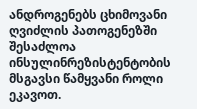ანდროგენებს ცხიმოვანი ღვიძლის პათოგენეზში შესაძლოა ინსულინრეზისტენტობის მსგავსი წამყვანი როლი ეკავოთ.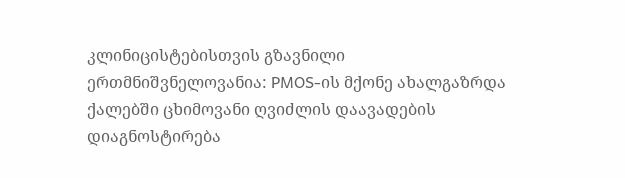კლინიცისტებისთვის გზავნილი ერთმნიშვნელოვანია: PMOS-ის მქონე ახალგაზრდა ქალებში ცხიმოვანი ღვიძლის დაავადების დიაგნოსტირება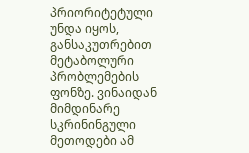პრიორიტეტული უნდა იყოს, განსაკუთრებით მეტაბოლური პრობლემების ფონზე. ვინაიდან მიმდინარე სკრინინგული მეთოდები ამ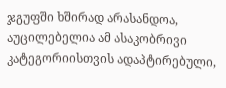ჯგუფში ხშირად არასანდოა, აუცილებელია ამ ასაკობრივი კატეგორიისთვის ადაპტირებული,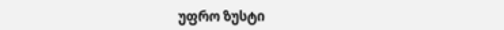უფრო ზუსტი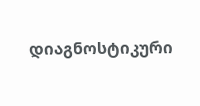დიაგნოსტიკური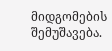მიდგომების შემუშავება.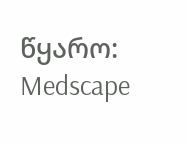წყარო: Medscape